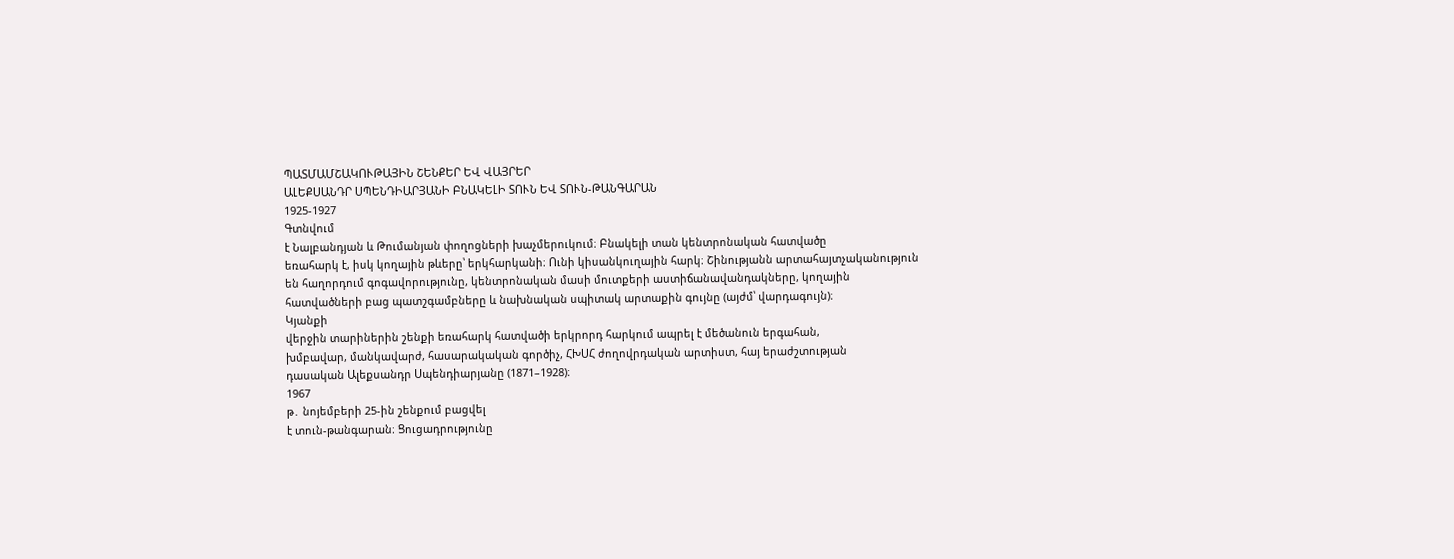ՊԱՏՄԱՄՇԱԿՈՒԹԱՅԻՆ ՇԵՆՔԵՐ ԵՎ ՎԱՅՐԵՐ
ԱԼԵՔՍԱՆԴՐ ՍՊԵՆԴԻԱՐՅԱՆԻ ԲՆԱԿԵԼԻ ՏՈՒՆ ԵՎ ՏՈՒՆ-ԹԱՆԳԱՐԱՆ
1925-1927
Գտնվում
է Նալբանդյան և Թումանյան փողոցների խաչմերուկում։ Բնակելի տան կենտրոնական հատվածը
եռահարկ է, իսկ կողային թևերը՝ երկհարկանի։ Ունի կիսանկուղային հարկ։ Շինությանն արտահայտչականություն
են հաղորդում գոգավորությունը, կենտրոնական մասի մուտքերի աստիճանավանդակները, կողային
հատվածների բաց պատշգամբները և նախնական սպիտակ արտաքին գույնը (այժմ՝ վարդագույն)։
Կյանքի
վերջին տարիներին շենքի եռահարկ հատվածի երկրորդ հարկում ապրել է մեծանուն երգահան,
խմբավար, մանկավարժ, հասարակական գործիչ, ՀԽՍՀ ժողովրդական արտիստ, հայ երաժշտության
դասական Ալեքսանդր Սպենդիարյանը (1871–1928)։
1967
թ․ նոյեմբերի 25-ին շենքում բացվել
է տուն-թանգարան։ Ցուցադրությունը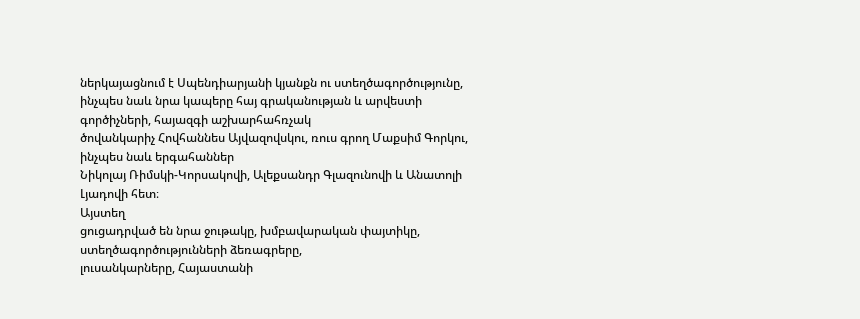ներկայացնում է Սպենդիարյանի կյանքն ու ստեղծագործությունը,
ինչպես նաև նրա կապերը հայ գրականության և արվեստի գործիչների, հայազգի աշխարհահռչակ
ծովանկարիչ Հովհաննես Այվազովսկու, ռուս գրող Մաքսիմ Գորկու, ինչպես նաև երգահաններ
Նիկոլայ Ռիմսկի-Կորսակովի, Ալեքսանդր Գլազունովի և Անատոլի Լյադովի հետ։
Այստեղ
ցուցադրված են նրա ջութակը, խմբավարական փայտիկը, ստեղծագործությունների ձեռագրերը,
լուսանկարները, Հայաստանի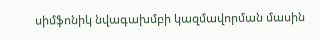սիմֆոնիկ նվագախմբի կազմավորման մասին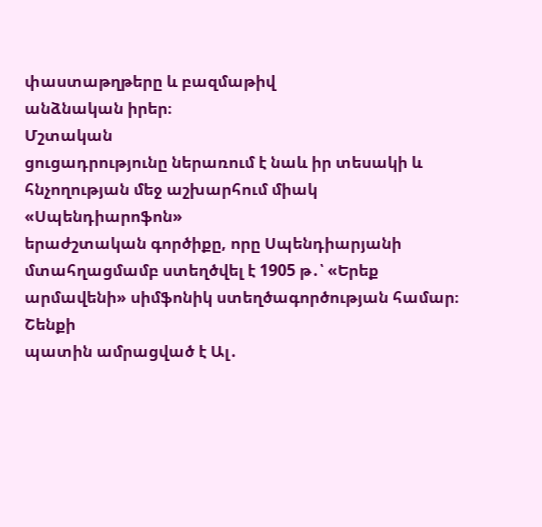փաստաթղթերը և բազմաթիվ
անձնական իրեր։
Մշտական
ցուցադրությունը ներառում է նաև իր տեսակի և հնչողության մեջ աշխարհում միակ «Սպենդիարոֆոն»
երաժշտական գործիքը, որը Սպենդիարյանի մտահղացմամբ ստեղծվել է 1905 թ․՝ «Երեք արմավենի» սիմֆոնիկ ստեղծագործության համար։
Շենքի
պատին ամրացված է Ալ․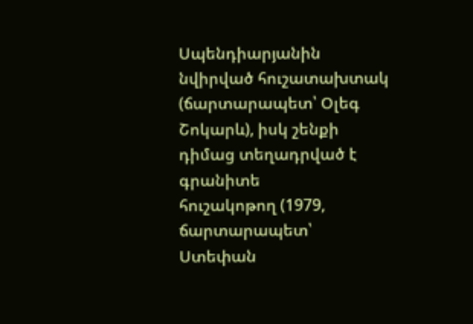Սպենդիարյանին
նվիրված հուշատախտակ (ճարտարապետ՝ Օլեգ Շոկարև), իսկ շենքի դիմաց տեղադրված է գրանիտե
հուշակոթող (1979, ճարտարապետ՝ Ստեփան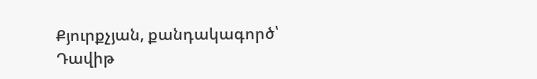Քյուրքչյան, քանդակագործ՝ Դավիթ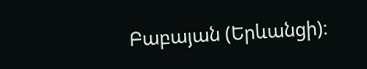Բաբայան (Երևանցի)։